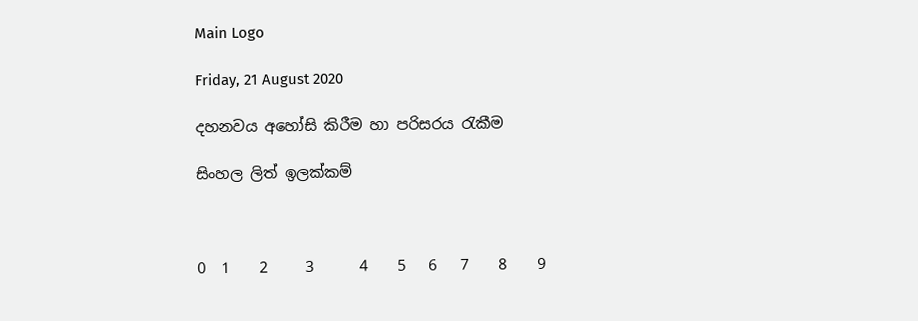Main Logo

Friday, 21 August 2020

දහනවය අහෝසි කිරීම හා පරිසරය රැකීම

සිංහල ලිත් ඉලක්කම්



0  1    2     3      4    5   6   7    8    9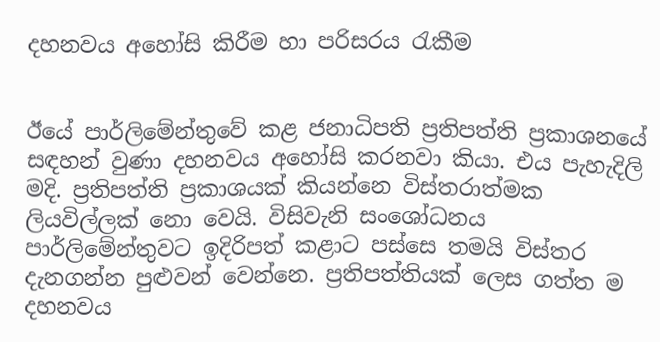දහනවය අහෝසි කිරීම හා පරිසරය රැකීම


ඊයේ පාර්ලිමේන්තුවේ කළ ජනාධිපති ප්‍රතිපත්ති ප්‍රකාශනයේ සඳහන් වුණා දහනවය අහෝසි කරනවා කියා. එය පැහැදිලි මදි. ප්‍රතිපත්ති ප්‍රකාශයක් කියන්නෙ විස්තරාත්මක ලියවිල්ලක් නො වෙයි. විසිවැනි සංශෝධනය පාර්ලිමේන්තුවට ඉදිරිපත් කළාට පස්සෙ තමයි විස්තර දැනගන්න පුළුවන් වෙන්නෙ. ප්‍රතිපත්තියක් ලෙස ගත්ත ම දහනවය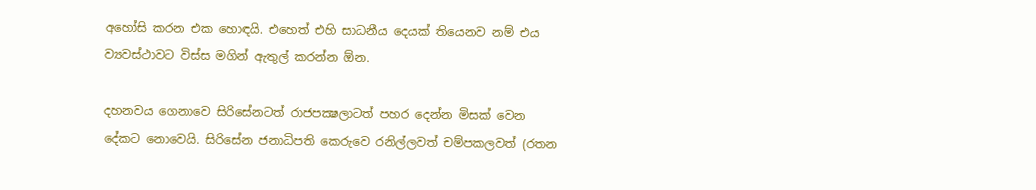අහෝසි කරන එක හොඳයි. එහෙත් එහි සාධනීය දෙයක් තියෙනව නම් එය ව්‍යවස්ථාවට විස්ස මගින් ඇතුල් කරන්න ඕන.

දහනවය ගෙනාවෙ සිරිසේනටත් රාජපක්‍ෂලාටත් පහර දෙන්න මිසක් වෙන දේකට නොවෙයි. සිරිසේන ජනාධිපති කෙරුවෙ රනිල්ලවත් චම්පකලවත් (රතන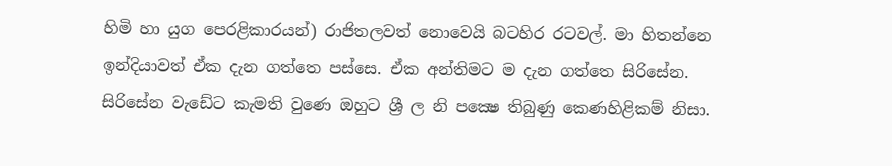හිමි හා යුග පෙරළිකාරයන්) රාජිතලවත් නොවෙයි බටහිර රටවල්. මා හිතන්නෙ ඉන්දියාවත් ඒක දැන ගත්තෙ පස්සෙ. ඒක අන්තිමට ම දැන ගත්තෙ සිරිසේන. සිරිසේන වැඩේට කැමති වුණෙ ඔහුට ශ්‍රී ල නි පක්‍ෂෙ තිබුණු කෙණහිළිකම් නිසා.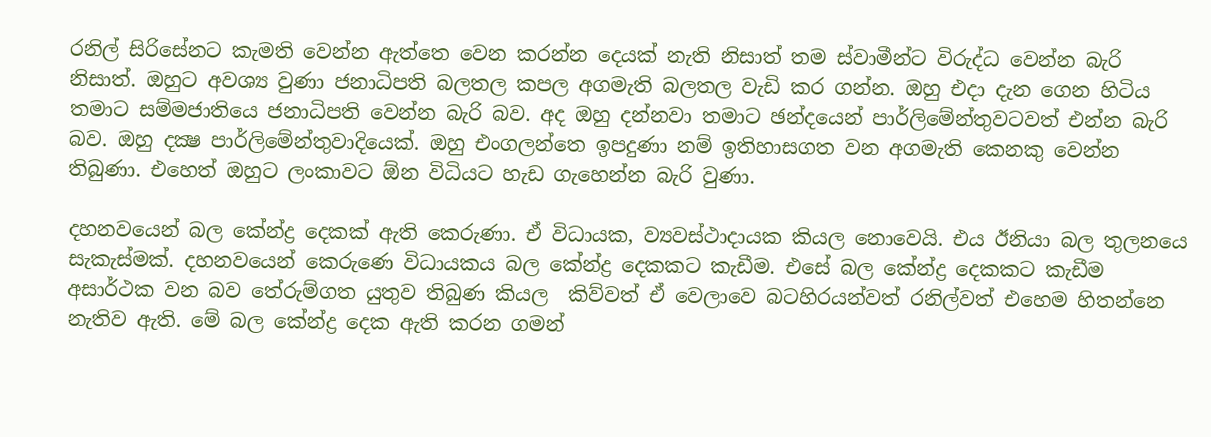රනිල් සිරිසේනට කැමති වෙන්න ඇත්තෙ වෙන කරන්න දෙයක් නැති නිසාත් තම ස්වාමීන්ට විරුද්ධ වෙන්න බැරි නිසාත්. ඔහුට අවශ්‍ය වුණා ජනාධිපති බලතල කපල අගමැති බලතල වැඩි කර ගන්න. ඔහු එදා දැන ගෙන හිටිය තමාට සම්මජාතියෙ ජනාධිපති වෙන්න බැරි බව. අද ඔහු දන්නවා තමාට ඡන්දයෙන් පාර්ලිමේන්තුවටවත් එන්න බැරි බව. ඔහු දක්‍ෂ පාර්ලිමේන්තුවාදියෙක්. ඔහු එංගලන්තෙ ඉපදුණා නම් ඉතිහාසගත වන අගමැති කෙනකු වෙන්න තිබුණා. එහෙත් ඔහුට ලංකාවට ඕන විධියට හැඩ ගැහෙන්න බැරි වුණා.

දහනවයෙන් බල කේන්ද්‍ර දෙකක් ඇති කෙරුණා. ඒ විධායක, ව්‍යවස්ථාදායක කියල නොවෙයි. එය ඊනියා බල තුලනයෙ සැකැස්මක්. දහනවයෙන් කෙරුණෙ විධායකය බල කේන්ද්‍ර දෙකකට කැඩීම. එසේ බල කේන්ද්‍ර දෙකකට කැඩීම  අසාර්ථක වන බව තේරුම්ගත යුතුව තිබුණ කියල  කිව්වත් ඒ වෙලාවෙ බටහිරයන්වත් රනිල්වත් එහෙම හිතන්නෙ නැතිව ඇති. මේ බල කේන්ද්‍ර දෙක ඇති කරන ගමන්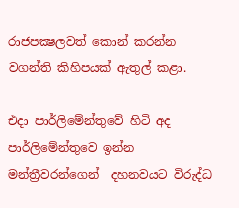රාජපක්‍ෂලවත් කොන් කරන්න වගන්ති කිහිපයක් ඇතුල් කළා.

එදා පාර්ලිමේන්තුවේ හිටි අද පාර්ලිමේන්තුවෙ ඉන්න මන්ත්‍රීවරන්ගෙන්  දහනවයට විරුද්ධ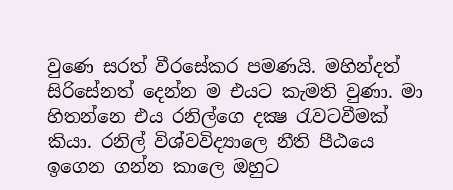වුණෙ සරත් වීරසේකර පමණයි. මහින්දත් සිරිසේනත් දෙන්න ම එයට කැමති වුණා. මා හිතන්නෙ එය රනිල්ගෙ දක්‍ෂ රැවටවීමක් කියා. රනිල් විශ්වවිද්‍යාලෙ නීති පීඨයෙ ඉගෙන ගන්න කාලෙ ඔහුට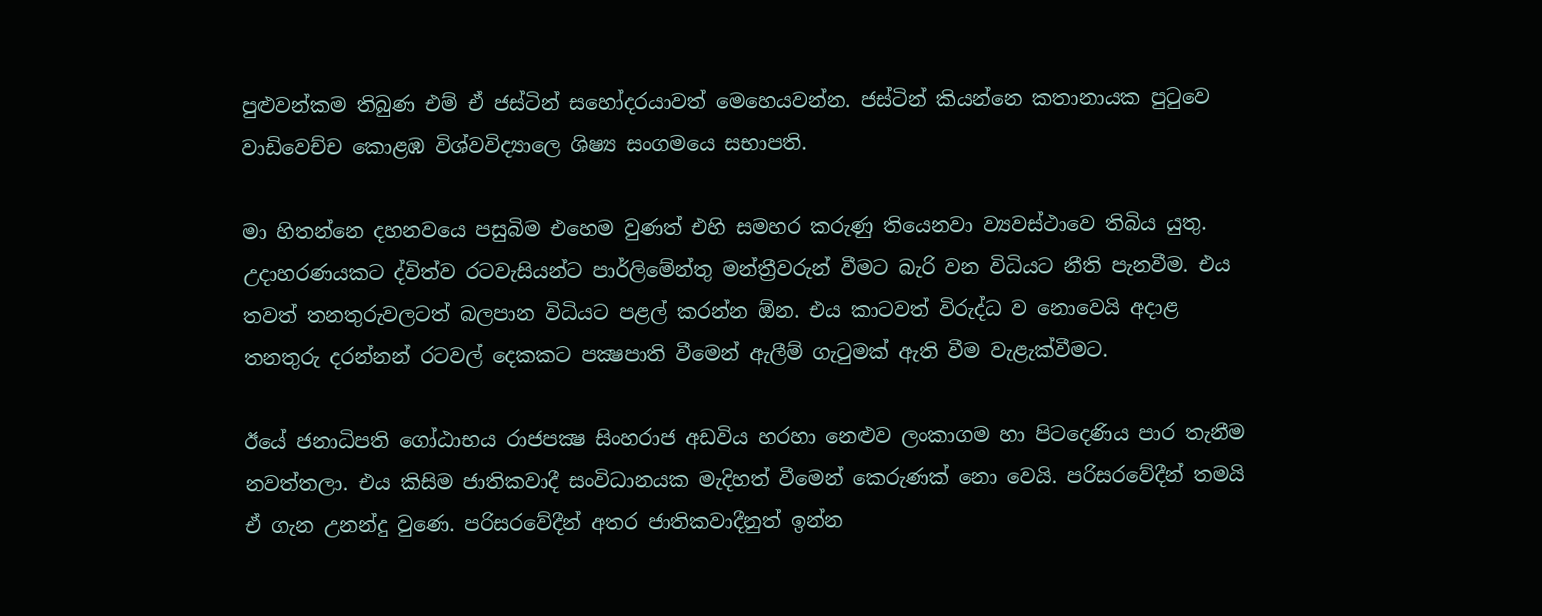පුළුවන්කම තිබුණ එම් ඒ ජස්ටින් සහෝදරයාවත් මෙහෙයවන්න. ජස්ටින් කියන්නෙ කතානායක පුටුවෙ වාඩිවෙච්ච කොළඹ විශ්වවිද්‍යාලෙ ශිෂ්‍ය සංගමයෙ සභාපති.

මා හිතන්නෙ දහනවයෙ පසුබිම එහෙම වුණත් එහි සමහර කරුණු තියෙනවා ව්‍යවස්ථාවෙ තිබිය යුතු. උදාහරණයකට ද්විත්ව රටවැසියන්ට පාර්ලිමේන්තු මන්ත්‍රීවරුන් වීමට බැරි වන විධියට නීති පැනවීම. එය තවත් තනතුරුවලටත් බලපාන විධියට පළල් කරන්න ඕන. එය කාටවත් විරුද්ධ ව නොවෙයි අදාළ තනතුරු දරන්නන් රටවල් දෙකකට පක්‍ෂපාති වීමෙන් ඇලීම් ගැටුමක් ඇති වීම වැළැක්වීමට.

ඊයේ ජනාධිපති ගෝඨාභය රාජපක්‍ෂ සිංහරාජ අඩවිය හරහා නෙළුව ලංකාගම හා පිටදෙණිය පාර තැනීම නවත්තලා. එය කිසිම ජාතිකවාදී සංවිධානයක මැදිහත් වීමෙන් කෙරුණක් නො වෙයි. පරිසරවේදීන් තමයි ඒ ගැන උනන්දු වුණෙ. පරිසරවේදීන් අතර ජාතිකවාදීනුත් ඉන්න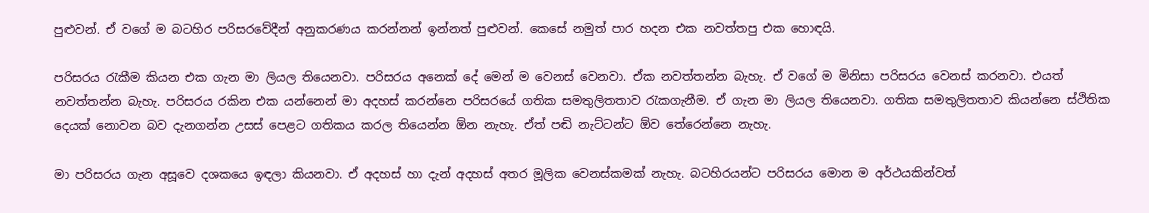පුළුවන්. ඒ වගේ ම බටහිර පරිසරවේදීන් අනුකරණය කරන්නන් ඉන්නත් පුළුවන්. කෙසේ නමුත් පාර හදන එක නවත්තපු එක හොඳයි.

පරිසරය රැකීම කියන එක ගැන මා ලියල තියෙනවා. පරිසරය අනෙක් දේ මෙන් ම වෙනස් වෙනවා. ඒක නවත්තන්න බැහැ. ඒ වගේ ම මිනිසා පරිසරය වෙනස් කරනවා. එයත් නවත්තන්න බැහැ. පරිසරය රකින එක යන්නෙන් මා අදහස් කරන්නෙ පරිසරයේ ගතික සමතුලිතතාව රැකගැනීම. ඒ ගැන මා ලියල තියෙනවා. ගතික සමතුලිතතාව කියන්නෙ ස්ථිතික දෙයක් නොවන බව දැනගන්න උසස් පෙළට ගතිකය කරල තියෙන්න ඕන නැහැ. ඒත් පඬි නැට්ටන්ට ඕව තේරෙන්නෙ නැහැ.

මා පරිසරය ගැන අසූවෙ දශකයෙ ඉඳලා කියනවා. ඒ අදහස් හා දැන් අදහස් අතර මූලික වෙනස්කමක් නැහැ. බටහිරයන්ට පරිසරය මොන ම අර්ථයකින්වත්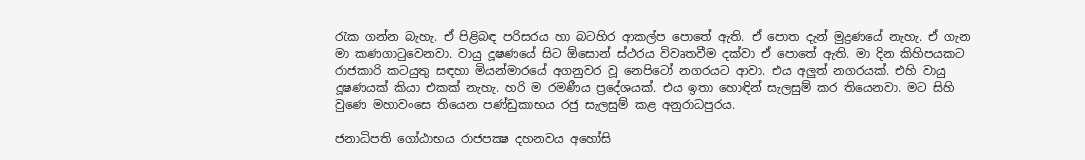රැක ගන්න බැහැ. ඒ පිළිබඳ පරිසරය හා බටහිර ආකල්ප පොතේ ඇති. ඒ පොත දැන් මුද්‍රණයේ නැහැ. ඒ ගැන මා කණගාටුවෙනවා. වායු දූෂණයේ සිට ඕසොන් ස්ථරය විවෘතවීම දක්වා ඒ පොතේ ඇති. මා දින කිහිපයකට රාජකාරි කටයුතු සඳහා මියන්මාරයේ අගනුවර වූ නෙපිටෝ නගරයට ආවා. එය අලුත් නගරයක්. එහි වායු දූෂණයක් කියා එකක් නැහැ. හරි ම රමණීය ප්‍රදේශයක්. එය ඉතා හොඳින් සැලසුම් කර තියෙනවා. මට සිහි වුණෙ මහාවංසෙ තියෙන පණ්ඩුකාභය රජු සැලසුම් කළ අනුරාධපුරය.

ජනාධිපති ගෝඨාභය රාජපක්‍ෂ දහනවය අහෝසි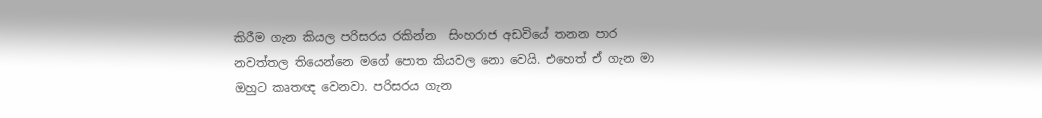කිරීම ගැන කියල පරිසරය රකින්න  සිංහරාජ අඩවියේ තනන පාර නවත්තල තියෙන්නෙ මගේ පොත කියවල නො වෙයි. එහෙත් ඒ ගැන මා ඔහුට කෘතඥ වෙනවා. පරිසරය ගැන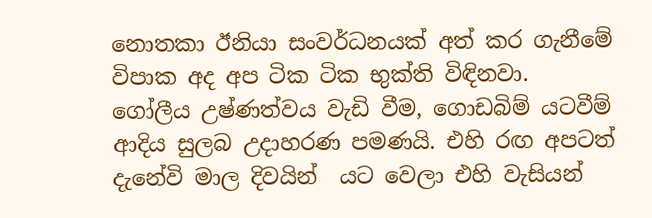නොතකා ඊනියා සංවර්ධනයක් අත් කර ගැනීමේ විපාක අද අප ටික ටික භුක්ති විඳිනවා. ගෝලීය උෂ්ණත්වය වැඩි වීම, ගොඩබිම් යටවීම් ආදිය සුලබ උදාහරණ පමණයි. එහි රඟ අපටත් දැනේවි මාල දිවයින්  යට වෙලා එහි වැසියන්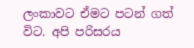ලංකාවට ඒමට පටන් ගත් විට. අපි පරිසරය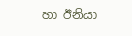හා ඊනියා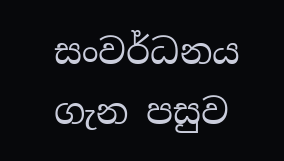සංවර්ධනය ගැන පසුව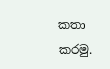කතා කරමු.